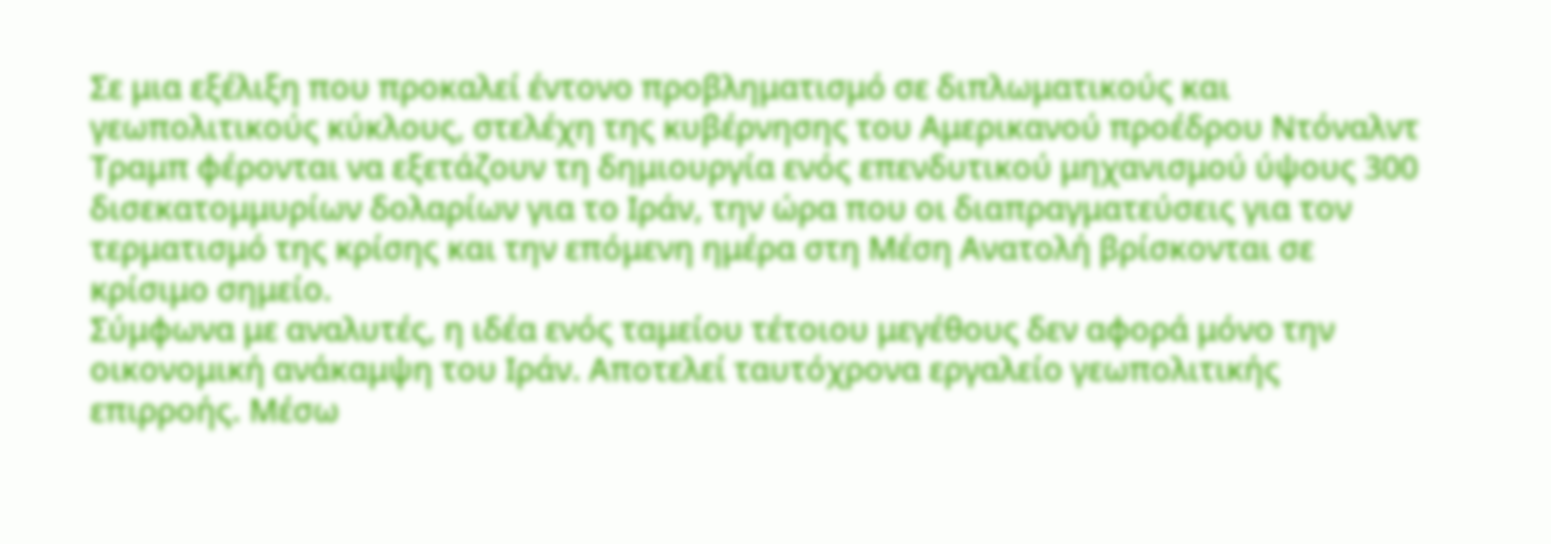Σε μια εξέλιξη που προκαλεί έντονο προβληματισμό σε διπλωματικούς και γεωπολιτικούς κύκλους, στελέχη της κυβέρνησης του Αμερικανού προέδρου Ντόναλντ Τραμπ φέρονται να εξετάζουν τη δημιουργία ενός επενδυτικού μηχανισμού ύψους 300 δισεκατομμυρίων δολαρίων για το Ιράν, την ώρα που οι διαπραγματεύσεις για τον τερματισμό της κρίσης και την επόμενη ημέρα στη Μέση Ανατολή βρίσκονται σε κρίσιμο σημείο.
Σύμφωνα με αναλυτές, η ιδέα ενός ταμείου τέτοιου μεγέθους δεν αφορά μόνο την οικονομική ανάκαμψη του Ιράν. Αποτελεί ταυτόχρονα εργαλείο γεωπολιτικής επιρροής. Μέσω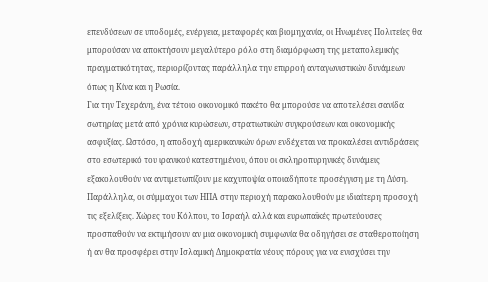επενδύσεων σε υποδομές, ενέργεια, μεταφορές και βιομηχανία, οι Ηνωμένες Πολιτείες θα μπορούσαν να αποκτήσουν μεγαλύτερο ρόλο στη διαμόρφωση της μεταπολεμικής πραγματικότητας, περιορίζοντας παράλληλα την επιρροή ανταγωνιστικών δυνάμεων όπως η Κίνα και η Ρωσία.
Για την Τεχεράνη, ένα τέτοιο οικονομικό πακέτο θα μπορούσε να αποτελέσει σανίδα σωτηρίας μετά από χρόνια κυρώσεων, στρατιωτικών συγκρούσεων και οικονομικής ασφυξίας. Ωστόσο, η αποδοχή αμερικανικών όρων ενδέχεται να προκαλέσει αντιδράσεις στο εσωτερικό του ιρανικού κατεστημένου, όπου οι σκληροπυρηνικές δυνάμεις εξακολουθούν να αντιμετωπίζουν με καχυποψία οποιαδήποτε προσέγγιση με τη Δύση.
Παράλληλα, οι σύμμαχοι των ΗΠΑ στην περιοχή παρακολουθούν με ιδιαίτερη προσοχή τις εξελίξεις. Χώρες του Κόλπου, το Ισραήλ αλλά και ευρωπαϊκές πρωτεύουσες προσπαθούν να εκτιμήσουν αν μια οικονομική συμφωνία θα οδηγήσει σε σταθεροποίηση ή αν θα προσφέρει στην Ισλαμική Δημοκρατία νέους πόρους για να ενισχύσει την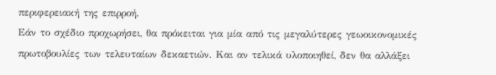περιφερειακή της επιρροή.
Εάν το σχέδιο προχωρήσει, θα πρόκειται για μία από τις μεγαλύτερες γεωοικονομικές πρωτοβουλίες των τελευταίων δεκαετιών. Και αν τελικά υλοποιηθεί, δεν θα αλλάξει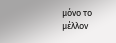μόνο το μέλλον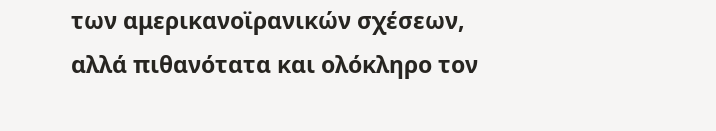των αμερικανοϊρανικών σχέσεων, αλλά πιθανότατα και ολόκληρο τον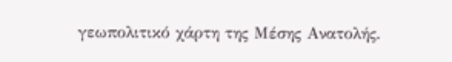γεωπολιτικό χάρτη της Μέσης Ανατολής.